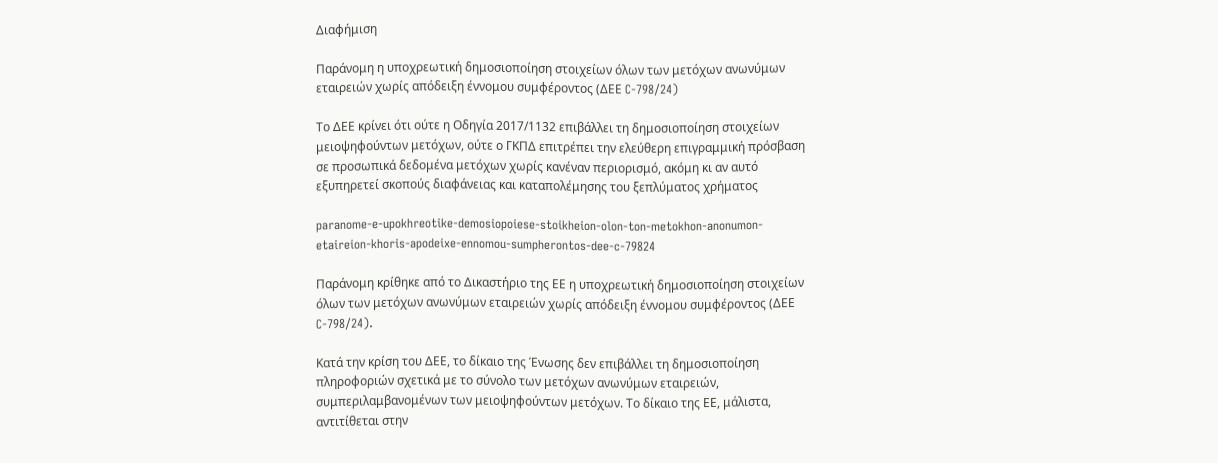Διαφήμιση

Παράνομη η υποχρεωτική δημοσιοποίηση στοιχείων όλων των μετόχων ανωνύμων εταιρειών χωρίς απόδειξη έννομου συμφέροντος (ΔΕΕ C-798/24)

Το ΔΕΕ κρίνει ότι ούτε η Οδηγία 2017/1132 επιβάλλει τη δημοσιοποίηση στοιχείων μειοψηφούντων μετόχων, ούτε ο ΓΚΠΔ επιτρέπει την ελεύθερη επιγραμμική πρόσβαση σε προσωπικά δεδομένα μετόχων χωρίς κανέναν περιορισμό, ακόμη κι αν αυτό εξυπηρετεί σκοπούς διαφάνειας και καταπολέμησης του ξεπλύματος χρήματος

paranome-e-upokhreotike-demosiopoiese-stoikheion-olon-ton-metokhon-anonumon-etaireion-khoris-apodeixe-ennomou-sumpherontos-dee-c-79824

Παράνομη κρίθηκε από το Δικαστήριο της ΕΕ η υποχρεωτική δημοσιοποίηση στοιχείων όλων των μετόχων ανωνύμων εταιρειών χωρίς απόδειξη έννομου συμφέροντος (ΔΕΕ C-798/24).

Κατά την κρίση του ΔΕΕ, το δίκαιο της Ένωσης δεν επιβάλλει τη δημοσιοποίηση πληροφοριών σχετικά με το σύνολο των μετόχων ανωνύμων εταιρειών, συμπεριλαμβανομένων των μειοψηφούντων μετόχων. Το δίκαιο της ΕΕ, μάλιστα, αντιτίθεται στην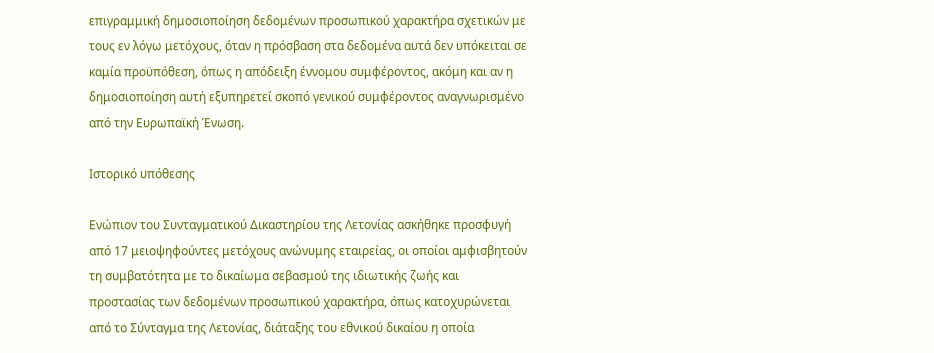επιγραμμική δημοσιοποίηση δεδομένων προσωπικού χαρακτήρα σχετικών με τους εν λόγω μετόχους, όταν η πρόσβαση στα δεδομένα αυτά δεν υπόκειται σε καμία προϋπόθεση, όπως η απόδειξη έννομου συμφέροντος, ακόμη και αν η δημοσιοποίηση αυτή εξυπηρετεί σκοπό γενικού συμφέροντος αναγνωρισμένο από την Ευρωπαϊκή Ένωση.

Ιστορικό υπόθεσης

Ενώπιον του Συνταγματικού Δικαστηρίου της Λετονίας ασκήθηκε προσφυγή από 17 μειοψηφούντες μετόχους ανώνυμης εταιρείας, οι οποίοι αμφισβητούν τη συμβατότητα με το δικαίωμα σεβασμού της ιδιωτικής ζωής και προστασίας των δεδομένων προσωπικού χαρακτήρα, όπως κατοχυρώνεται από το Σύνταγμα της Λετονίας, διάταξης του εθνικού δικαίου η οποία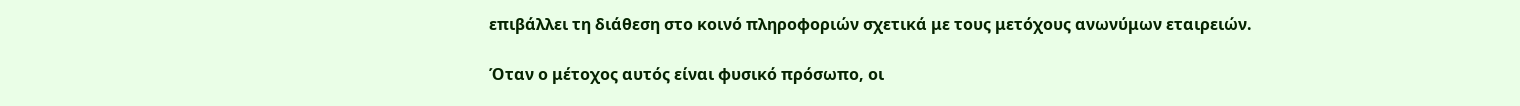επιβάλλει τη διάθεση στο κοινό πληροφοριών σχετικά με τους μετόχους ανωνύμων εταιρειών.

Όταν ο μέτοχος αυτός είναι φυσικό πρόσωπο, οι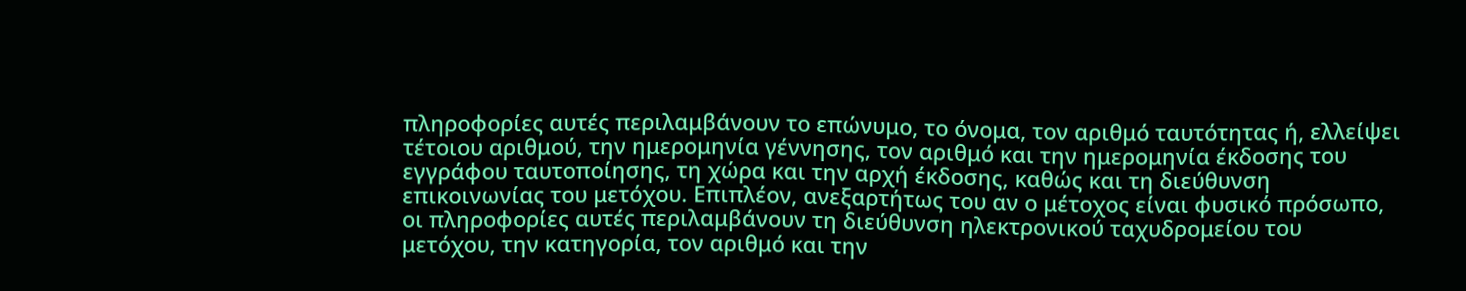πληροφορίες αυτές περιλαμβάνουν το επώνυμο, το όνομα, τον αριθμό ταυτότητας ή, ελλείψει τέτοιου αριθμού, την ημερομηνία γέννησης, τον αριθμό και την ημερομηνία έκδοσης του εγγράφου ταυτοποίησης, τη χώρα και την αρχή έκδοσης, καθώς και τη διεύθυνση επικοινωνίας του μετόχου. Επιπλέον, ανεξαρτήτως του αν ο μέτοχος είναι φυσικό πρόσωπο, οι πληροφορίες αυτές περιλαμβάνουν τη διεύθυνση ηλεκτρονικού ταχυδρομείου του μετόχου, την κατηγορία, τον αριθμό και την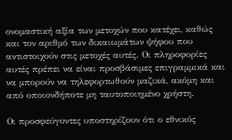ονομαστική αξία των μετοχών που κατέχει, καθώς και τον αριθμό των δικαιωμάτων ψήφου που αντιστοιχούν στις μετοχές αυτές. Οι πληροφορίες αυτές πρέπει να είναι προσβάσιμες επιγραμμικά και να μπορούν να τηλεφορτωθούν μαζικά, ακόμη και από οποιονδήποτε μη ταυτοποιημένο χρήστη.

Οι προσφεύγοντες υποστηρίζουν ότι ο εθνικός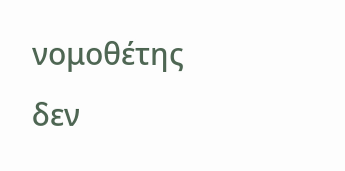νομοθέτης δεν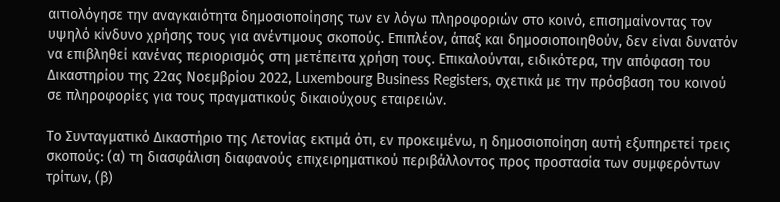αιτιολόγησε την αναγκαιότητα δημοσιοποίησης των εν λόγω πληροφοριών στο κοινό, επισημαίνοντας τον υψηλό κίνδυνο χρήσης τους για ανέντιμους σκοπούς. Επιπλέον, άπαξ και δημοσιοποιηθούν, δεν είναι δυνατόν να επιβληθεί κανένας περιορισμός στη μετέπειτα χρήση τους. Επικαλούνται, ειδικότερα, την απόφαση του Δικαστηρίου της 22ας Νοεμβρίου 2022, Luxembourg Business Registers, σχετικά με την πρόσβαση του κοινού σε πληροφορίες για τους πραγματικούς δικαιούχους εταιρειών.

Το Συνταγματικό Δικαστήριο της Λετονίας εκτιμά ότι, εν προκειμένω, η δημοσιοποίηση αυτή εξυπηρετεί τρεις σκοπούς: (α) τη διασφάλιση διαφανούς επιχειρηματικού περιβάλλοντος προς προστασία των συμφερόντων τρίτων, (β)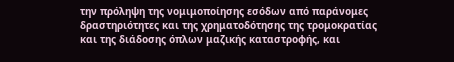την πρόληψη της νομιμοποίησης εσόδων από παράνομες δραστηριότητες και της χρηματοδότησης της τρομοκρατίας και της διάδοσης όπλων μαζικής καταστροφής, και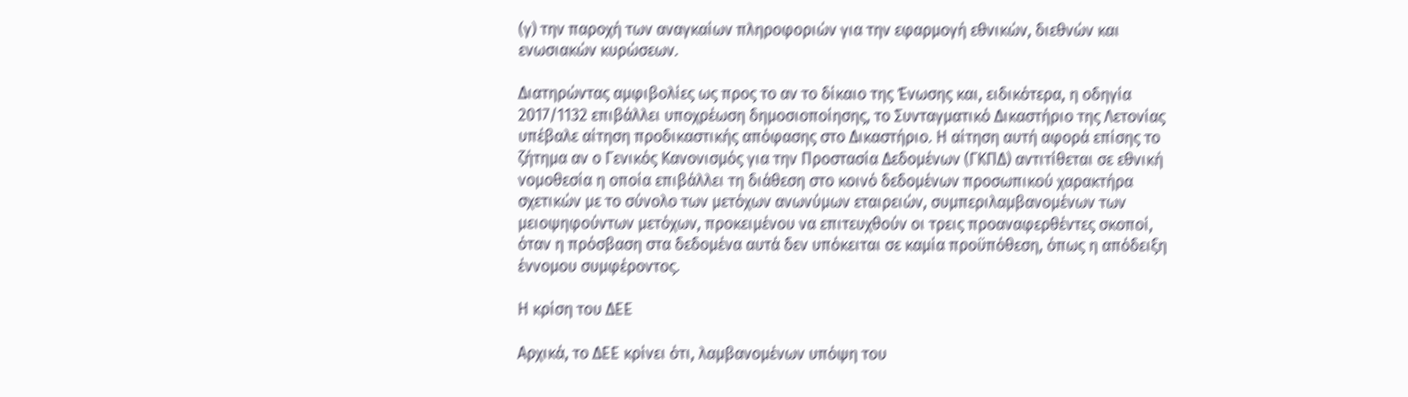(γ) την παροχή των αναγκαίων πληροφοριών για την εφαρμογή εθνικών, διεθνών και ενωσιακών κυρώσεων.

Διατηρώντας αμφιβολίες ως προς το αν το δίκαιο της Ένωσης και, ειδικότερα, η οδηγία 2017/1132 επιβάλλει υποχρέωση δημοσιοποίησης, το Συνταγματικό Δικαστήριο της Λετονίας υπέβαλε αίτηση προδικαστικής απόφασης στο Δικαστήριο. Η αίτηση αυτή αφορά επίσης το ζήτημα αν ο Γενικός Κανονισμός για την Προστασία Δεδομένων (ΓΚΠΔ) αντιτίθεται σε εθνική νομοθεσία η οποία επιβάλλει τη διάθεση στο κοινό δεδομένων προσωπικού χαρακτήρα σχετικών με το σύνολο των μετόχων ανωνύμων εταιρειών, συμπεριλαμβανομένων των μειοψηφούντων μετόχων, προκειμένου να επιτευχθούν οι τρεις προαναφερθέντες σκοποί, όταν η πρόσβαση στα δεδομένα αυτά δεν υπόκειται σε καμία προϋπόθεση, όπως η απόδειξη έννομου συμφέροντος.

Η κρίση του ΔΕΕ

Αρχικά, το ΔΕΕ κρίνει ότι, λαμβανομένων υπόψη του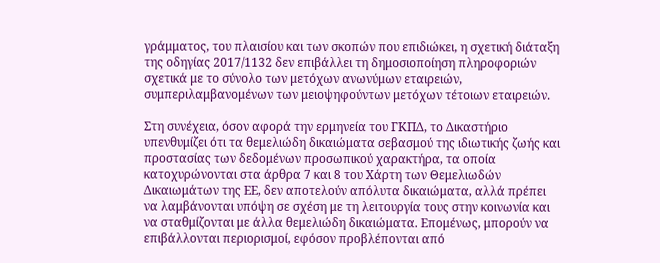γράμματος, του πλαισίου και των σκοπών που επιδιώκει, η σχετική διάταξη της οδηγίας 2017/1132 δεν επιβάλλει τη δημοσιοποίηση πληροφοριών σχετικά με το σύνολο των μετόχων ανωνύμων εταιρειών, συμπεριλαμβανομένων των μειοψηφούντων μετόχων τέτοιων εταιρειών.

Στη συνέχεια, όσον αφορά την ερμηνεία του ΓΚΠΔ, το Δικαστήριο υπενθυμίζει ότι τα θεμελιώδη δικαιώματα σεβασμού της ιδιωτικής ζωής και προστασίας των δεδομένων προσωπικού χαρακτήρα, τα οποία κατοχυρώνονται στα άρθρα 7 και 8 του Χάρτη των Θεμελιωδών Δικαιωμάτων της ΕΕ, δεν αποτελούν απόλυτα δικαιώματα, αλλά πρέπει να λαμβάνονται υπόψη σε σχέση με τη λειτουργία τους στην κοινωνία και να σταθμίζονται με άλλα θεμελιώδη δικαιώματα. Επομένως, μπορούν να επιβάλλονται περιορισμοί, εφόσον προβλέπονται από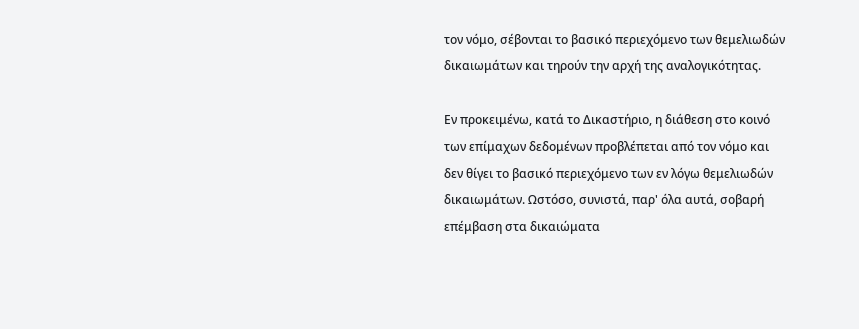τον νόμο, σέβονται το βασικό περιεχόμενο των θεμελιωδών δικαιωμάτων και τηρούν την αρχή της αναλογικότητας.

Εν προκειμένω, κατά το Δικαστήριο, η διάθεση στο κοινό των επίμαχων δεδομένων προβλέπεται από τον νόμο και δεν θίγει το βασικό περιεχόμενο των εν λόγω θεμελιωδών δικαιωμάτων. Ωστόσο, συνιστά, παρ' όλα αυτά, σοβαρή επέμβαση στα δικαιώματα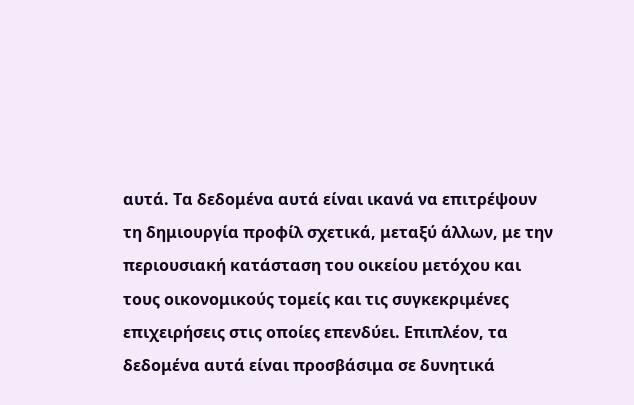αυτά. Τα δεδομένα αυτά είναι ικανά να επιτρέψουν τη δημιουργία προφίλ σχετικά, μεταξύ άλλων, με την περιουσιακή κατάσταση του οικείου μετόχου και τους οικονομικούς τομείς και τις συγκεκριμένες επιχειρήσεις στις οποίες επενδύει. Επιπλέον, τα δεδομένα αυτά είναι προσβάσιμα σε δυνητικά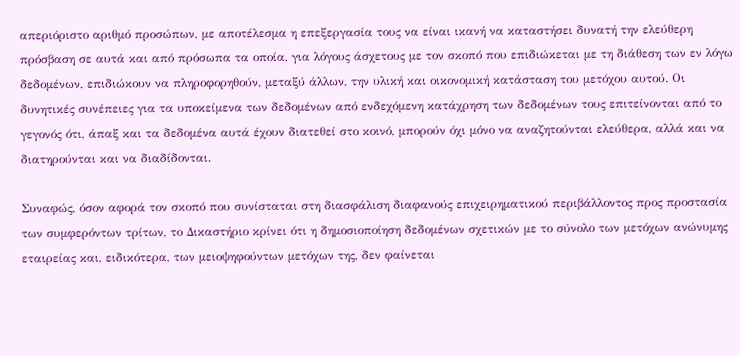απεριόριστο αριθμό προσώπων, με αποτέλεσμα η επεξεργασία τους να είναι ικανή να καταστήσει δυνατή την ελεύθερη πρόσβαση σε αυτά και από πρόσωπα τα οποία, για λόγους άσχετους με τον σκοπό που επιδιώκεται με τη διάθεση των εν λόγω δεδομένων, επιδιώκουν να πληροφορηθούν, μεταξύ άλλων, την υλική και οικονομική κατάσταση του μετόχου αυτού. Οι δυνητικές συνέπειες για τα υποκείμενα των δεδομένων από ενδεχόμενη κατάχρηση των δεδομένων τους επιτείνονται από το γεγονός ότι, άπαξ και τα δεδομένα αυτά έχουν διατεθεί στο κοινό, μπορούν όχι μόνο να αναζητούνται ελεύθερα, αλλά και να διατηρούνται και να διαδίδονται.

Συναφώς, όσον αφορά τον σκοπό που συνίσταται στη διασφάλιση διαφανούς επιχειρηματικού περιβάλλοντος προς προστασία των συμφερόντων τρίτων, το Δικαστήριο κρίνει ότι η δημοσιοποίηση δεδομένων σχετικών με το σύνολο των μετόχων ανώνυμης εταιρείας και, ειδικότερα, των μειοψηφούντων μετόχων της, δεν φαίνεται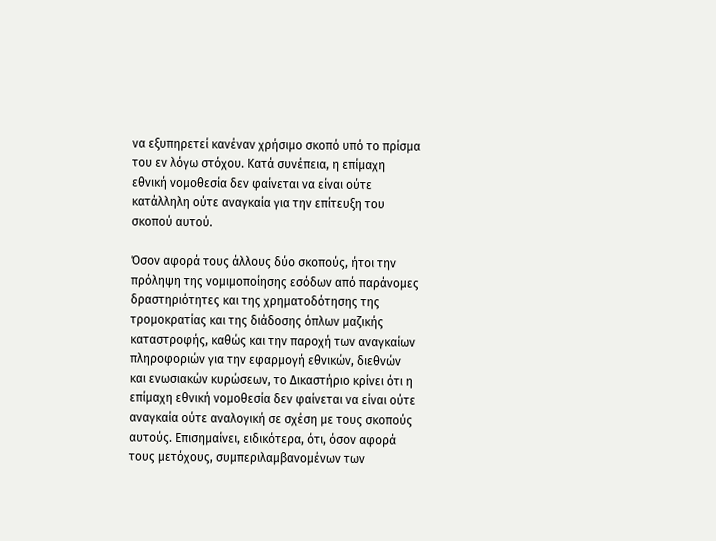να εξυπηρετεί κανέναν χρήσιμο σκοπό υπό το πρίσμα του εν λόγω στόχου. Κατά συνέπεια, η επίμαχη εθνική νομοθεσία δεν φαίνεται να είναι ούτε κατάλληλη ούτε αναγκαία για την επίτευξη του σκοπού αυτού.

Όσον αφορά τους άλλους δύο σκοπούς, ήτοι την πρόληψη της νομιμοποίησης εσόδων από παράνομες δραστηριότητες και της χρηματοδότησης της τρομοκρατίας και της διάδοσης όπλων μαζικής καταστροφής, καθώς και την παροχή των αναγκαίων πληροφοριών για την εφαρμογή εθνικών, διεθνών και ενωσιακών κυρώσεων, το Δικαστήριο κρίνει ότι η επίμαχη εθνική νομοθεσία δεν φαίνεται να είναι ούτε αναγκαία ούτε αναλογική σε σχέση με τους σκοπούς αυτούς. Επισημαίνει, ειδικότερα, ότι, όσον αφορά τους μετόχους, συμπεριλαμβανομένων των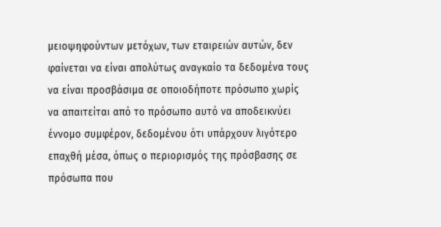μειοψηφούντων μετόχων, των εταιρειών αυτών, δεν φαίνεται να είναι απολύτως αναγκαίο τα δεδομένα τους να είναι προσβάσιμα σε οποιοδήποτε πρόσωπο χωρίς να απαιτείται από το πρόσωπο αυτό να αποδεικνύει έννομο συμφέρον, δεδομένου ότι υπάρχουν λιγότερο επαχθή μέσα, όπως ο περιορισμός της πρόσβασης σε πρόσωπα που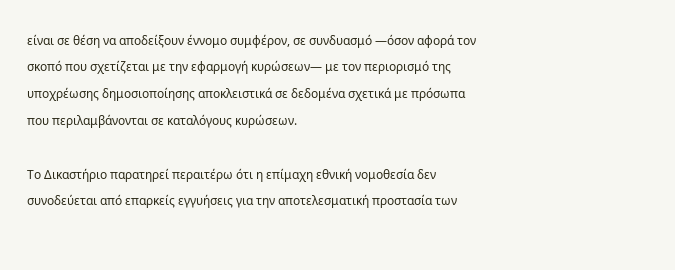είναι σε θέση να αποδείξουν έννομο συμφέρον, σε συνδυασμό —όσον αφορά τον σκοπό που σχετίζεται με την εφαρμογή κυρώσεων— με τον περιορισμό της υποχρέωσης δημοσιοποίησης αποκλειστικά σε δεδομένα σχετικά με πρόσωπα που περιλαμβάνονται σε καταλόγους κυρώσεων.

Το Δικαστήριο παρατηρεί περαιτέρω ότι η επίμαχη εθνική νομοθεσία δεν συνοδεύεται από επαρκείς εγγυήσεις για την αποτελεσματική προστασία των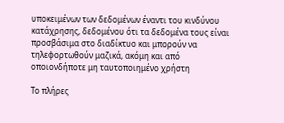υποκειμένων των δεδομένων έναντι του κινδύνου κατάχρησης, δεδομένου ότι τα δεδομένα τους είναι προσβάσιμα στο διαδίκτυο και μπορούν να τηλεφορτωθούν μαζικά, ακόμη και από οποιονδήποτε μη ταυτοποιημένο χρήστη

Το πλήρες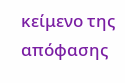κείμενο της απόφασης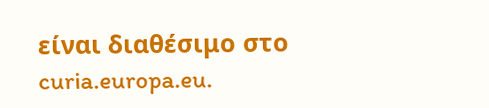είναι διαθέσιμο στο curia.europa.eu.